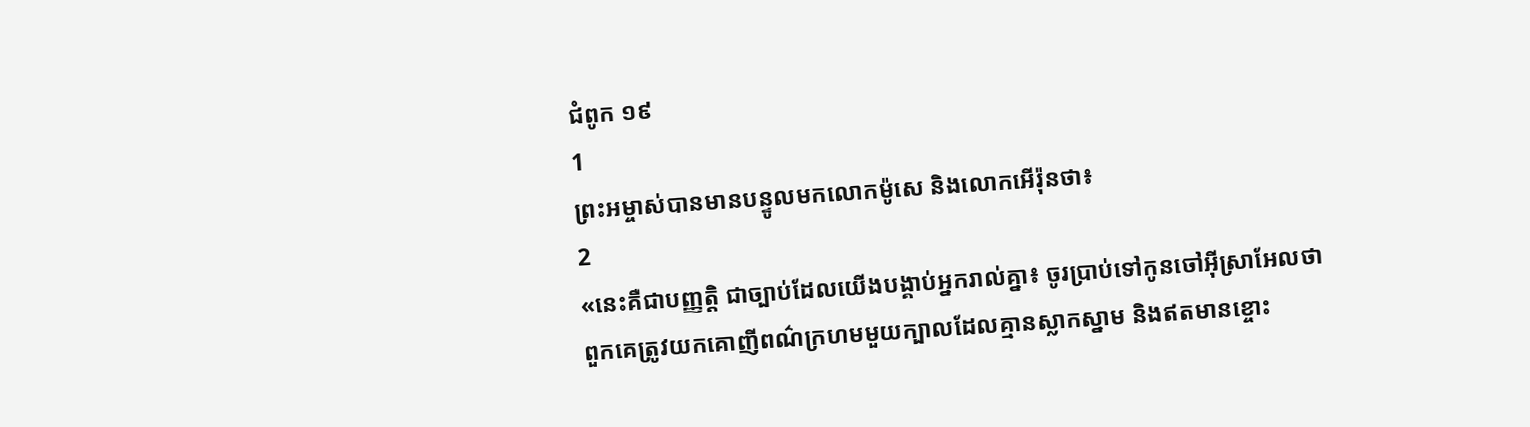ជំពូក ១៩
1
ព្រះអម្ចាស់បានមានបន្ទូលមកលោកម៉ូសេ និងលោកអើរ៉ុនថា៖
2
«នេះគឺជាបញ្ញត្តិ ជាច្បាប់ដែលយើងបង្គាប់អ្នករាល់គ្នា៖ ចូរប្រាប់ទៅកូនចៅអ៊ីស្រាអែលថា ពួកគេត្រូវយកគោញីពណ៌ក្រហមមួយក្បាលដែលគ្មានស្លាកស្នាម និងឥតមានខ្ចោះ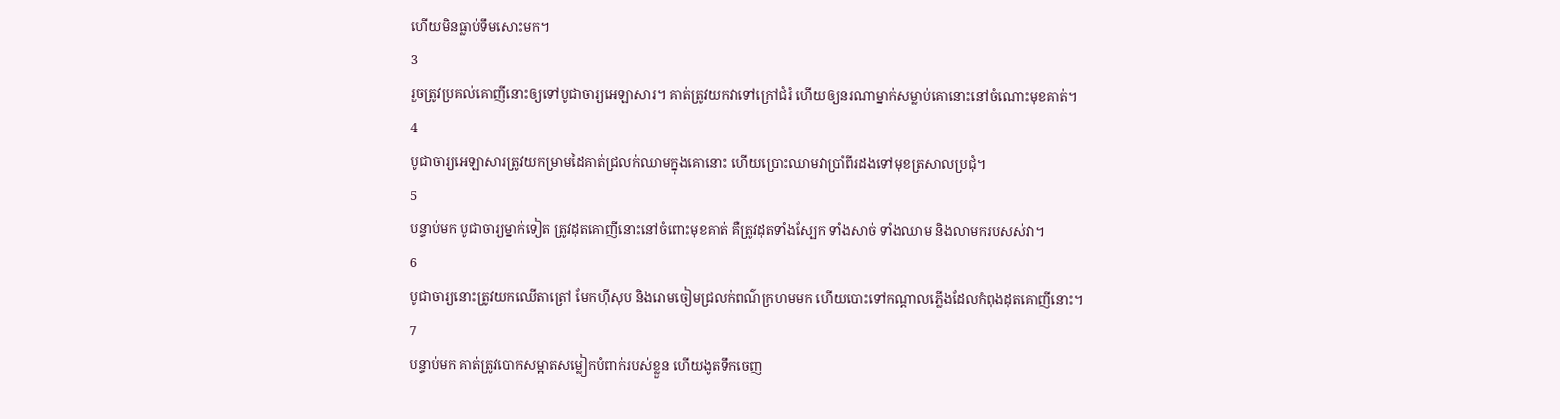ហើយមិនធ្លាប់ទឹមសោះមក។
3
រួចត្រូវប្រគល់គោញីនោះឲ្យទៅបូជាចារ្យអេឡាសារ។ គាត់ត្រូវយកវាទៅក្រៅជំរំ ហើយឲ្យនរណាម្នាក់សម្លាប់គោនោះនៅចំណោះមុខគាត់។
4
បូជាចារ្យអេឡាសារត្រូវយកម្រាមដៃគាត់ជ្រលក់ឈាមក្នុងគោនោះ ហើយប្រោះឈាមវាប្រាំពីរដងទៅមុខត្រសាលប្រជុំ។
5
បន្ទាប់មក បូជាចារ្យម្នាក់ទៀត ត្រូវដុតគោញីនោះនៅចំពោះមុខគាត់ គឺត្រូវដុតទាំងស្បែក ទាំងសាច់ ទាំងឈាម និងលាមករបសស់វា។
6
បូជាចារ្យនោះត្រូវយកឈើតាត្រៅ មែកហ៊ីសុប និងរោមចៀមជ្រលក់ពណ៌ក្រហមមក ហើយបោះទៅកណ្ដាលភ្លើងដែលកំពុងដុតគោញីនោះ។
7
បន្ទាប់មក គាត់ត្រូវបោកសម្អាតសម្លៀកបំពាក់របស់ខ្លួន ហើយងូតទឹកចេញ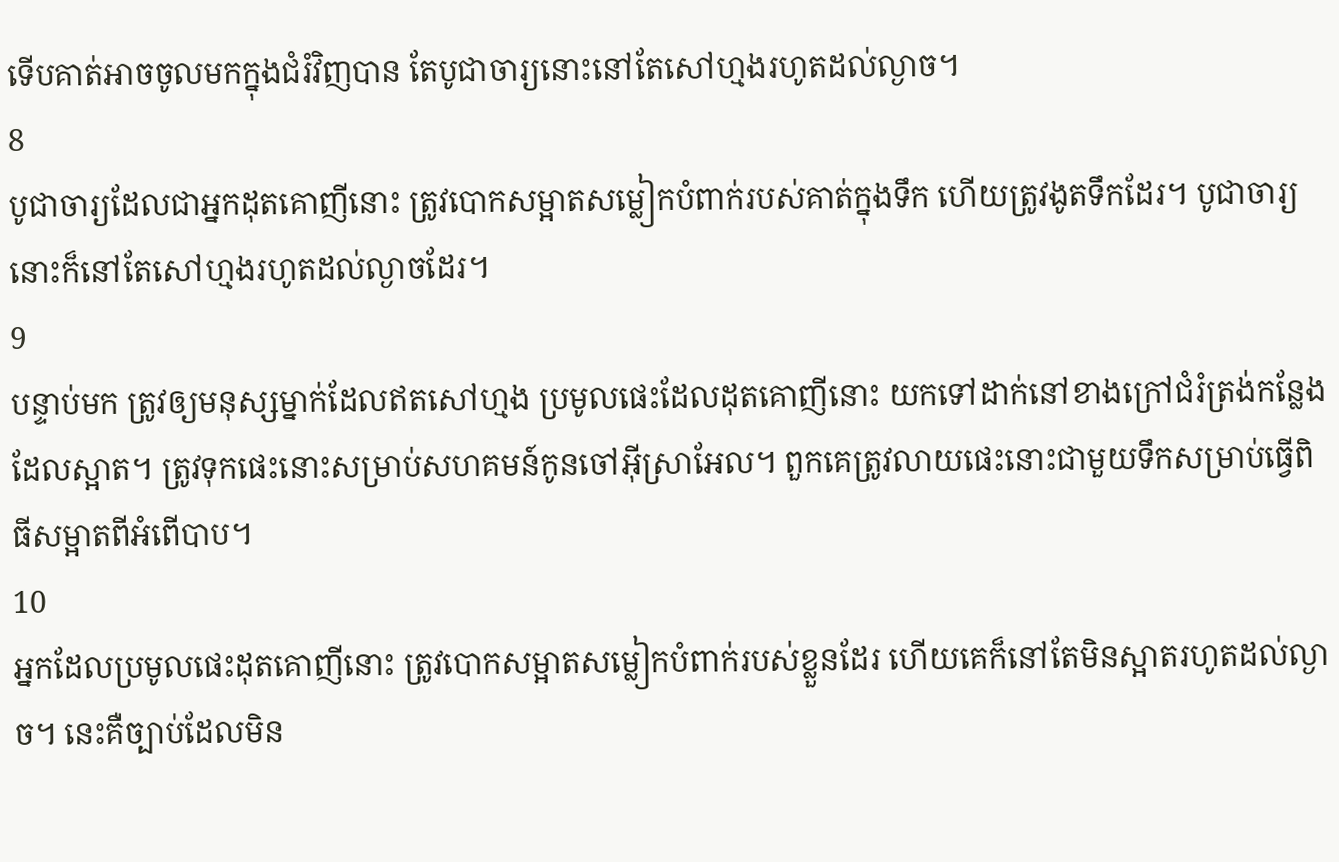ទើបគាត់អាចចូលមកក្នុងជំរំវិញបាន តែបូជាចារ្យនោះនៅតែសៅហ្មងរហូតដល់ល្ងាច។
8
បូជាចារ្យដែលជាអ្នកដុតគោញីនោះ ត្រូវបោកសម្អាតសម្លៀកបំពាក់របស់គាត់ក្នុងទឹក ហើយត្រូវងូតទឹកដែរ។ បូជាចារ្យនោះក៏នៅតែសៅហ្មងរហូតដល់ល្ងាចដែរ។
9
បន្ទាប់មក ត្រូវឲ្យមនុស្សម្នាក់ដែលឥតសៅហ្មង ប្រមូលផេះដែលដុតគោញីនោះ យកទៅដាក់នៅខាងក្រៅជំរំត្រង់កន្លែងដែលស្អាត។ ត្រូវទុកផេះនោះសម្រាប់សហគមន៍កូនចៅអ៊ីស្រាអែល។ ពួកគេត្រូវលាយផេះនោះជាមួយទឹកសម្រាប់ធ្វើពិធីសម្អាតពីអំពើបាប។
10
អ្នកដែលប្រមូលផេះដុតគោញីនោះ ត្រូវបោកសម្អាតសម្លៀកបំពាក់របស់ខ្លួនដែរ ហើយគេក៏នៅតែមិនស្អាតរហូតដល់ល្ងាច។ នេះគឺច្បាប់ដែលមិន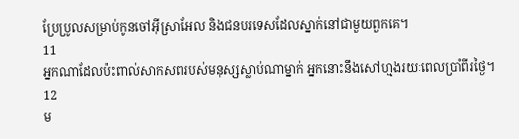ប្រែប្រូលសម្រាប់កូនចៅអ៊ីស្រាអែល និងជនបរទេសដែលស្នាក់នៅជាមួយពួកគេ។
11
អ្នកណាដែលប៉ះពាល់សាកសពរបស់មនុស្សស្លាប់ណាម្នាក់ អ្នកនោះនឹងសៅហ្មងរយៈពេលប្រាំពីរថ្ងៃ។
12
ម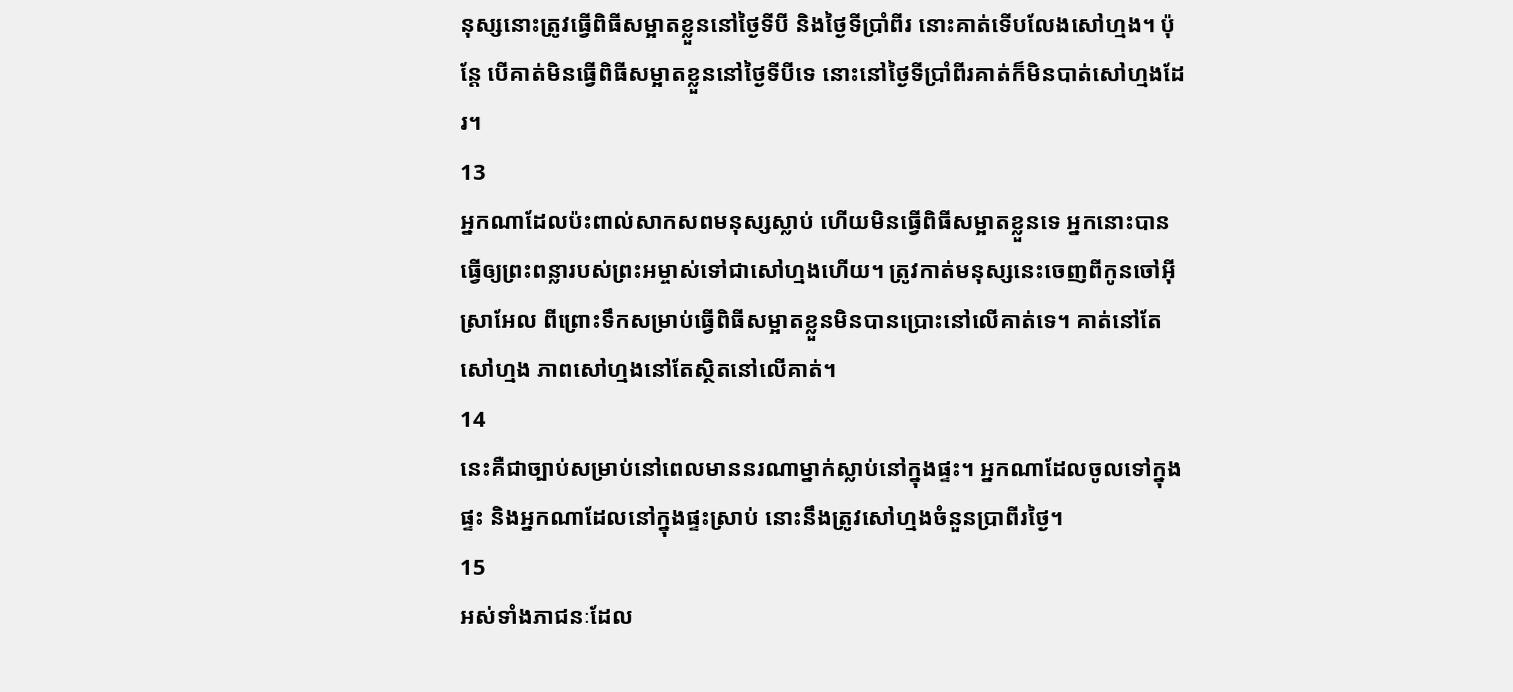នុស្សនោះត្រូវធ្វើពិធីសម្អាតខ្លួននៅថ្ងៃទីបី និងថ្ងៃទីប្រាំពីរ នោះគាត់ទើបលែងសៅហ្មង។ ប៉ុន្ដែ បើគាត់មិនធ្វើពិធីសម្អាតខ្លួននៅថ្ងៃទីបីទេ នោះនៅថ្ងៃទីប្រាំពីរគាត់ក៏មិនបាត់សៅហ្មងដែរ។
13
អ្នកណាដែលប៉ះពាល់សាកសពមនុស្សស្លាប់ ហើយមិនធ្វើពិធីសម្អាតខ្លួនទេ អ្នកនោះបានធ្វើឲ្យព្រះពន្លារបស់ព្រះអម្ចាស់ទៅជាសៅហ្មងហើយ។ ត្រូវកាត់មនុស្សនេះចេញពីកូនចៅអ៊ីស្រាអែល ពីព្រោះទឹកសម្រាប់ធ្វើពិធីសម្អាតខ្លួនមិនបានប្រោះនៅលើគាត់ទេ។ គាត់នៅតែសៅហ្មង ភាពសៅហ្មងនៅតែស្ថិតនៅលើគាត់។
14
នេះគឺជាច្បាប់សម្រាប់នៅពេលមាននរណាម្នាក់ស្លាប់នៅក្នុងផ្ទះ។ អ្នកណាដែលចូលទៅក្នុងផ្ទះ និងអ្នកណាដែលនៅក្នុងផ្ទះស្រាប់ នោះនឹងត្រូវសៅហ្មងចំនួនប្រាពីរថ្ងៃ។
15
អស់ទាំងភាជនៈដែល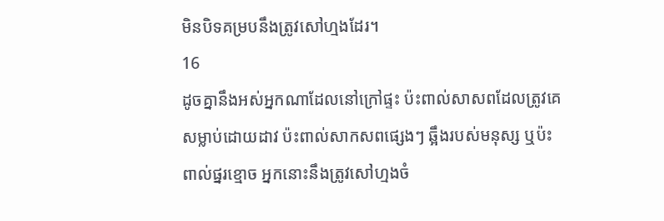មិនបិទគម្របនឹងត្រូវសៅហ្មងដែរ។
16
ដូចគ្នានឹងអស់អ្នកណាដែលនៅក្រៅផ្ទះ ប៉ះពាល់សាសពដែលត្រូវគេសម្លាប់ដោយដាវ ប៉ះពាល់សាកសពផ្សេងៗ ឆ្អឹងរបស់មនុស្ស ឬប៉ះពាល់ផ្នរខ្មោច អ្នកនោះនឹងត្រូវសៅហ្មងចំ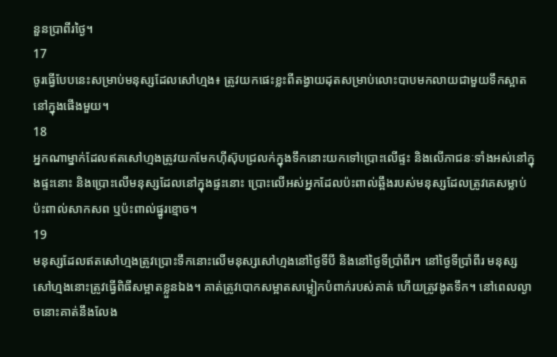នួនប្រាពីរថ្ងៃ។
17
ចូរធ្វើបែបនេះសម្រាប់មនុស្សដែលសៅហ្មង៖ ត្រូវយកផេះខ្លះពីតង្វាយដុតសម្រាប់លោះបាបមកលាយជាមួយទឹកស្អាតនៅក្នុងផើងមួយ។
18
អ្នកណាម្នាក់ដែលឥតសៅហ្មងត្រូវយកមែកហ៊ីស៊ុបជ្រលក់ក្នុងទឹកនោះយកទៅប្រោះលើផ្ទះ និងលើភាជនៈទាំងអស់នៅក្នុងផ្ទះនោះ និងប្រោះលើមនុស្សដែលនៅក្នុងផ្ទះនោះ ប្រោះលើអស់អ្នកដែលប៉ះពាល់ឆ្អឹងរបស់មនុស្សដែលត្រូវគេសម្លាប់ ប៉ះពាល់សាកសព ឬប៉ះពាល់ផ្នូរខ្មោច។
19
មនុស្សដែលឥតសៅហ្មងត្រូវប្រោះទឹកនោះលើមនុស្សសៅហ្មងនៅថ្ងៃទីបី និងនៅថ្ងៃទីប្រាំពីរ។ នៅថ្ងៃទីប្រាំពីរ មនុស្សសៅហ្មងនោះត្រូវធ្វើពិធីសម្អាតខ្លួនឯង។ គាត់ត្រូវបោកសម្អាតសម្លៀកបំពាក់របស់គាត់ ហើយត្រូវងូតទឹក។ នៅពេលល្ងាចនោះគាត់នឹងលែង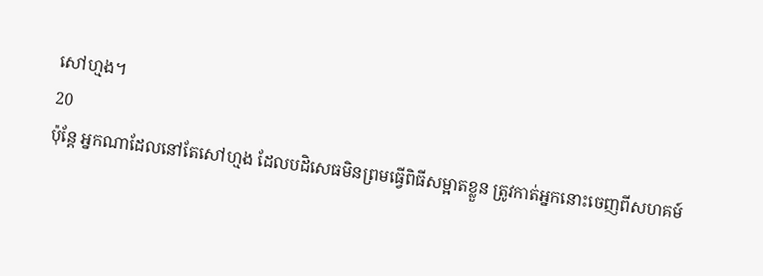សៅហ្មង។
20
ប៉ុន្តែ អ្នកណាដែលនៅតែសៅហ្មង ដែលបដិសេធមិនព្រមធ្វើពិធីសម្អាតខ្លួន ត្រូវកាត់អ្នកនោះចេញពីសហគម៍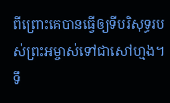ពីព្រោះគេបានធ្វើឲ្យទីបរិសុទ្ធរបស់ព្រះអម្ចាស់ទៅជាសៅហ្មង។ ទឹ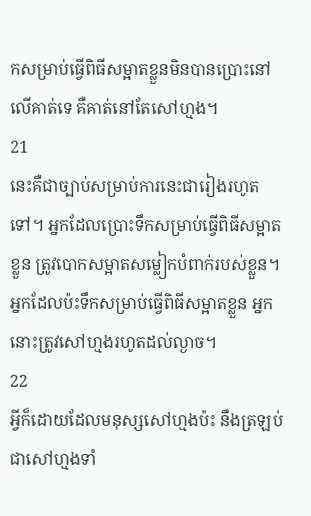កសម្រាប់ធ្វើពិធីសម្អាតខ្លួនមិនបានប្រោះនៅលើគាត់ទេ គឺគាត់នៅតែសៅហ្មង។
21
នេះគឺជាច្បាប់សម្រាប់ការនេះជារៀងរហូតទៅ។ អ្នកដែលប្រោះទឹកសម្រាប់ធ្វើពិធីសម្អាតខ្លួន ត្រូវបោកសម្អាតសម្លៀកបំពាក់របស់ខ្លួន។ អ្នកដែលប៉ះទឹកសម្រាប់ធ្វើពិធីសម្អាតខ្លួន អ្នកនោះត្រូវសៅហ្មងរហូតដល់ល្ងាច។
22
អ្វីក៏ដោយដែលមនុស្សសៅហ្មងប៉ះ នឹងត្រឡប់ជាសៅហ្មងទាំ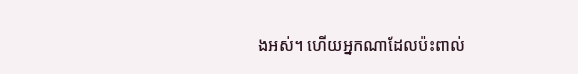ងអស់។ ហើយអ្នកណាដែលប៉ះពាល់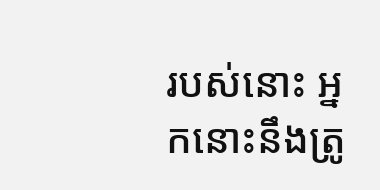របស់នោះ អ្នកនោះនឹងត្រូ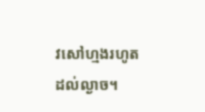វសៅហ្មងរហូតដល់ល្ងាច។